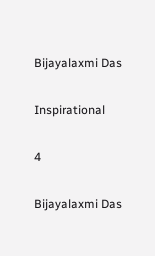Bijayalaxmi Das

Inspirational

4

Bijayalaxmi Das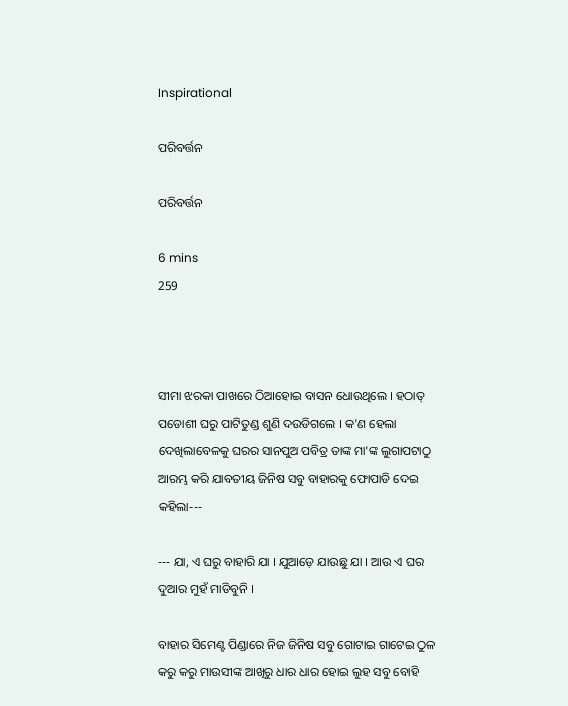Inspirational

ପରିବର୍ତ୍ତନ

ପରିବର୍ତ୍ତନ

6 mins
259



ସୀମା ଝରକା ପାଖରେ ଠିଆହୋଇ ବାସନ ଧୋଉଥିଲେ । ହଠାତ୍ ପଡୋଶୀ ଘରୁ ପାଟିତୁଣ୍ଡ ଶୁଣି ଦ‌ଉଡିଗଲେ । କ'ଣ ହେଲା ଦେଖିଲାବେଳକୁ ଘରର ସାନପୁଅ ପବିତ୍ର ତାଙ୍କ ମା'ଙ୍କ ଲୁଗାପଟାଠୁ ଆରମ୍ଭ କରି ଯାବତୀୟ ଜିନିଷ ସବୁ ବାହାରକୁ ଫୋପାଡି ଦେଇ କହିଲା---

--- ଯା, ଏ ଘରୁ ବାହାରି ଯା । ଯୁଆଡ଼େ ଯାଉଛୁ ଯା । ଆଉ ଏ ଘର ଦୁଆର ମୁହଁ ମାଡିବୁନି ।

ବାହାର ସିମେଣ୍ଟ ପିଣ୍ଡାରେ ନିଜ ଜିନିଷ ସବୁ ଗୋଟାଇ ଗାଟେଇ ଠୁଳ କରୁ କରୁ ମାଉସୀଙ୍କ ଆଖିରୁ ଧାର ଧାର ହୋଇ ଲୁହ ସବୁ ବୋହି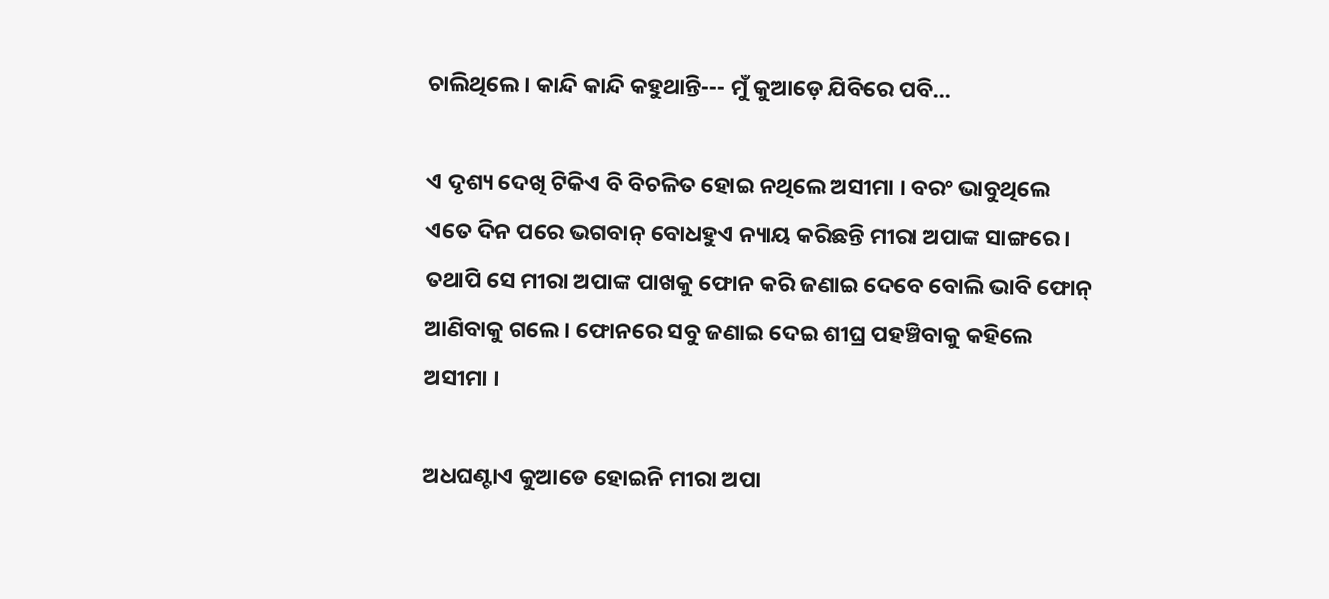ଚାଲିଥିଲେ । କାନ୍ଦି କାନ୍ଦି କହୁଥାନ୍ତି--- ମୁଁ କୁଆଡ଼େ ଯିବିରେ ପବି...

ଏ ଦୃଶ୍ୟ ଦେଖି ଟିକିଏ ବି ବିଚଳିତ ହୋଇ ନଥିଲେ ଅସୀମା । ବରଂ ଭାବୁଥିଲେ ଏତେ ଦିନ ପରେ ଭଗବାନ୍ ବୋଧହୁଏ ନ୍ୟାୟ କରିଛନ୍ତି ମୀରା ଅପାଙ୍କ ସାଙ୍ଗରେ । ତଥାପି ସେ ମୀରା ଅପାଙ୍କ ପାଖକୁ ଫୋନ କରି ଜଣାଇ ଦେବେ ବୋଲି ଭାବି ଫୋନ୍ ଆଣିବାକୁ ଗଲେ । ଫୋନରେ ସବୁ ଜଣାଇ ଦେଇ ଶୀଘ୍ର ପହଞ୍ଚିବାକୁ କହିଲେ ଅସୀମା ।

ଅଧଘଣ୍ଟାଏ କୁଆଡେ ହୋଇନି ମୀରା ଅପା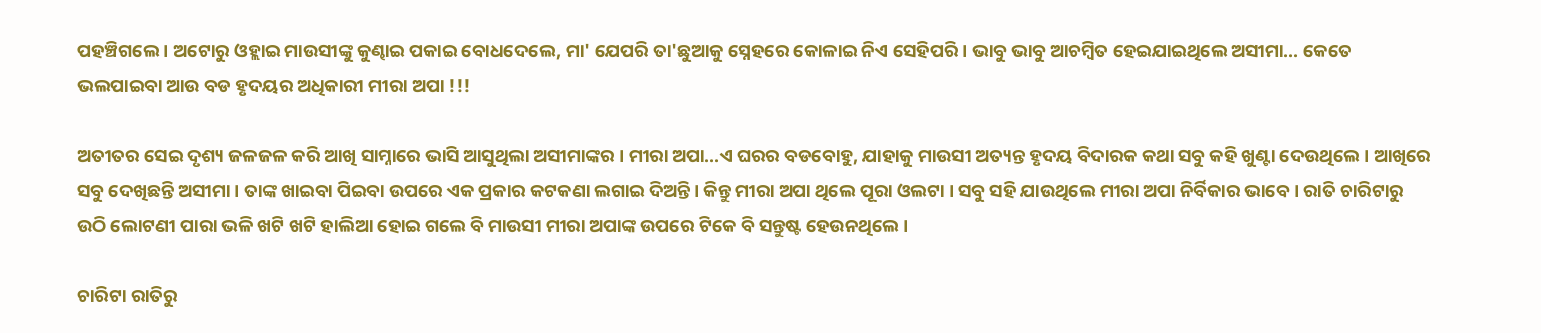ପହଞ୍ଚିଗଲେ । ଅଟୋରୁ ଓହ୍ଲାଇ ମାଉସୀଙ୍କୁ କୁଣ୍ଢାଇ ପକାଇ ବୋଧଦେଲେ, ମା' ଯେପରି ତା'ଛୁଆକୁ ସ୍ନେହରେ କୋଳାଇ ନିଏ ସେହିପରି । ଭାବୁ ଭାବୁ ଆଚମ୍ବିତ ହେଇଯାଇଥିଲେ ଅସୀମା... କେତେ ଭଲପାଇବା ଆଉ ବଡ ହୃଦୟର ଅଧିକାରୀ ମୀରା ଅପା !!!

ଅତୀତର ସେଇ ଦୃଶ୍ୟ ଜଳଜଳ କରି ଆଖି ସାମ୍ନାରେ ଭାସି ଆସୁଥିଲା ଅସୀମାଙ୍କର । ମୀରା ଅପା...ଏ ଘରର ବଡବୋହୁ, ଯାହାକୁ ମାଉସୀ ଅତ୍ୟନ୍ତ ହୃଦୟ ବିଦାରକ କଥା ସବୁ କହି ଖୁଣ୍ଟା ଦେଉଥିଲେ । ଆଖିରେ ସବୁ ଦେଖିଛନ୍ତି ଅସୀମା । ତାଙ୍କ ଖାଇବା ପିଇବା ଉପରେ ଏକ ପ୍ରକାର କଟକଣା ଲଗାଇ ଦିଅନ୍ତି । କିନ୍ତୁ ମୀରା ଅପା ଥିଲେ ପୂରା ଓଲଟା । ସବୁ ସହି ଯାଉଥିଲେ ମୀରା ଅପା ନିର୍ବିକାର ଭାବେ । ରାତି ଚାରିଟାରୁ ଉଠି ଲୋଟଣୀ ପାରା ଭଳି ଖଟି ଖଟି ହାଲିଆ ହୋଇ ଗଲେ ବି ମାଉସୀ ମୀରା ଅପାଙ୍କ ଉପରେ ଟିକେ ବି ସନ୍ତୁଷ୍ଟ ହେଉନଥିଲେ ।

ଚାରିଟା ରାତିରୁ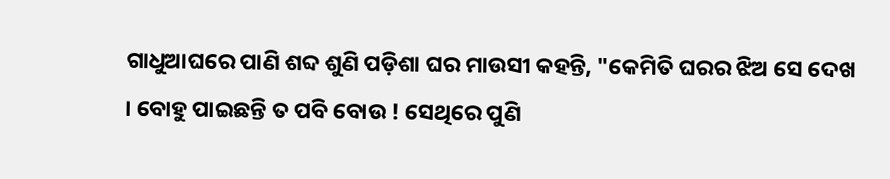ଗାଧୁଆଘରେ ପାଣି ଶବ୍ଦ ଶୁଣି ପଡ଼ିଶା ଘର ମାଉସୀ କହନ୍ତି, "କେମିତି ଘରର ଝିଅ ସେ ଦେଖ । ବୋହୁ ପାଇଛନ୍ତି ତ ପବି ବୋଉ ! ସେଥିରେ ପୁଣି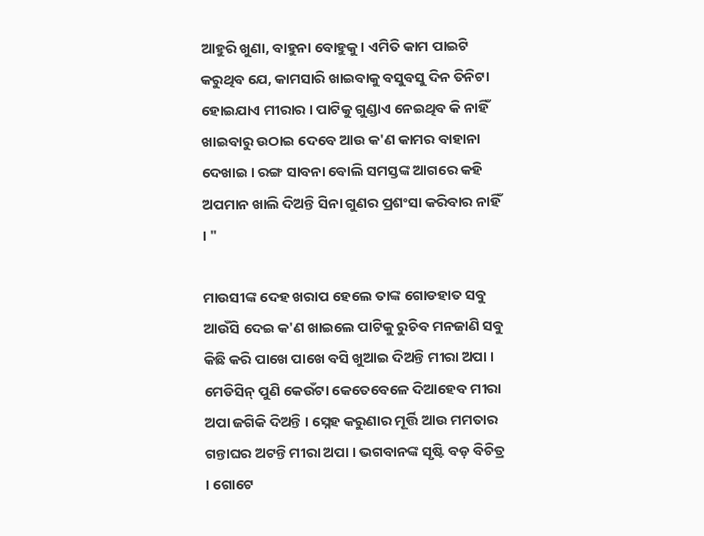ଆହୁରି ଖୁଣା, ବାହୁନା ବୋହୁକୁ । ଏମିତି କାମ ପାଇଟି କରୁଥିବ ଯେ, କାମସାରି ଖାଇବାକୁ ବସୁବସୁ ଦିନ ତିନିଟା ହୋଇଯାଏ ମୀରାର । ପାଟିକୁ ଗୁଣ୍ଡାଏ ନେଇଥିବ କି ନାହିଁ ଖାଇବାରୁ ଉଠାଇ ଦେବେ ଆଉ କ'ଣ କାମର ବାହାନା ଦେଖାଇ । ରଙ୍ଗ ସାବନା ବୋଲି ସମସ୍ତଙ୍କ ଆଗରେ କହି ଅପମାନ ଖାଲି ଦିଅନ୍ତି ସିନା ଗୁଣର ପ୍ରଶଂସା କରିବାର ନାହିଁ । "

ମାଉସୀଙ୍କ ଦେହ ଖରାପ ହେଲେ ତାଙ୍କ ଗୋଡହାତ ସବୁ ଆଉଁସି ଦେଇ କ'ଣ ଖାଇଲେ ପାଟିକୁ ରୁଚିବ ମନଜାଣି ସବୁ କିଛି କରି ପାଖେ ପାଖେ ବସି ଖୁଆଇ ଦିଅନ୍ତି ମୀରା ଅପା । ମେଡିସିନ୍ ପୁଣି କେଉଁଟା କେତେବେଳେ ଦିଆହେବ ମୀରା ଅପା ଜଗିକି ଦିଅନ୍ତି । ସ୍ନେହ କରୁଣାର ମୂର୍ତ୍ତି ଆଉ ମମତାର ଗନ୍ତାଘର ଅଟନ୍ତି ମୀରା ଅପା । ଭଗବାନଙ୍କ ସୃଷ୍ଟି ବଡ଼ ବିଚିତ୍ର । ଗୋଟେ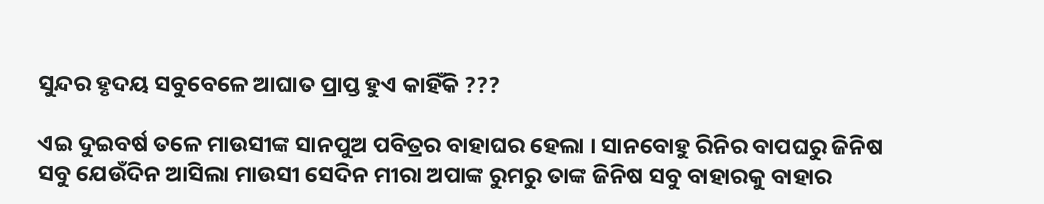ସୁନ୍ଦର ହୃଦୟ ସବୁବେଳେ ଆଘାତ ପ୍ରାପ୍ତ ହୁଏ କାହିଁକି ???

ଏଇ ଦୁଇବର୍ଷ ତଳେ ମାଉସୀଙ୍କ ସାନପୁଅ ପବିତ୍ରର ବାହାଘର ହେଲା । ସାନବୋହୁ ରିନିର ବାପଘରୁ ଜିନିଷ ସବୁ ଯେଉଁଦିନ ଆସିଲା ମାଉସୀ ସେଦିନ ମୀରା ଅପାଙ୍କ ରୁମରୁ ତାଙ୍କ ଜିନିଷ ସବୁ ବାହାରକୁ ବାହାର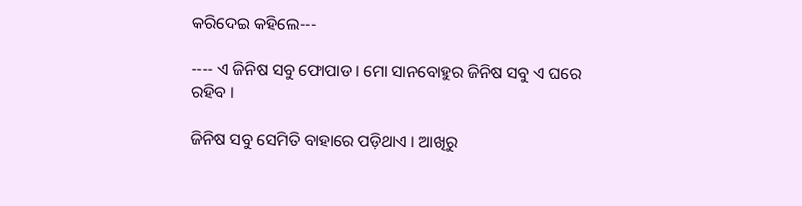କରିଦେଇ କହିଲେ---

---- ଏ ଜିନିଷ ସବୁ ଫୋପାଡ । ମୋ ସାନବୋହୁର ଜିନିଷ ସବୁ ଏ ଘରେ ରହିବ ।

ଜିନିଷ ସବୁ ସେମିତି ବାହାରେ ପଡ଼ିଥାଏ । ଆଖିରୁ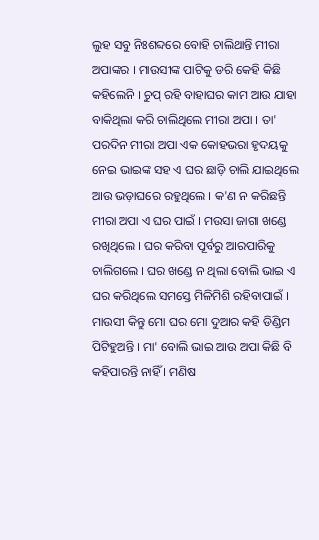ଲୁହ ସବୁ ନିଃଶବ୍ଦରେ ବୋହି ଚାଲିଥାନ୍ତି ମୀରା ଅପାଙ୍କର । ମାଉସୀଙ୍କ ପାଟିକୁ ଡରି କେହି କିଛି କହିଲେନି । ଚୁପ୍ ରହି ବାହାଘର କାମ ଆଉ ଯାହା ବାକିଥିଲା କରି ଚାଲିଥିଲେ ମୀରା ଅପା । ତା' ପରଦିନ ମୀରା ଅପା ଏକ କୋହଭରା ହୃଦୟକୁ ନେଇ ଭାଇଙ୍କ ସହ ଏ ଘର ଛାଡ଼ି ଚାଲି ଯାଇଥିଲେ ଆଉ ଭଡ଼ାଘରେ ରହୁଥିଲେ । କ'ଣ ନ କରିଛନ୍ତି ମୀରା ଅପା ଏ ଘର ପାଇଁ । ମ‌ଉସା ଜାଗା ଖଣ୍ଡେ ରଖିଥିଲେ । ଘର କରିବା ପୂର୍ବରୁ ଆରପାରିକୁ ଚାଲିଗଲେ । ଘର ଖଣ୍ଡେ ନ ଥିଲା ବୋଲି ଭାଇ ଏ ଘର କରିଥିଲେ ସମସ୍ତେ ମିଳିମିଶି ରହିବାପାଇଁ । ମାଉସୀ କିନ୍ତୁ ମୋ ଘର ମୋ ଦୁଆର କହି ଡିଣ୍ଡିମ ପିଟିହୁଅନ୍ତି । ମା' ବୋଲି ଭାଇ ଆଉ ଅପା କିଛି ବି କହିପାରନ୍ତି ନାହିଁ । ମଣିଷ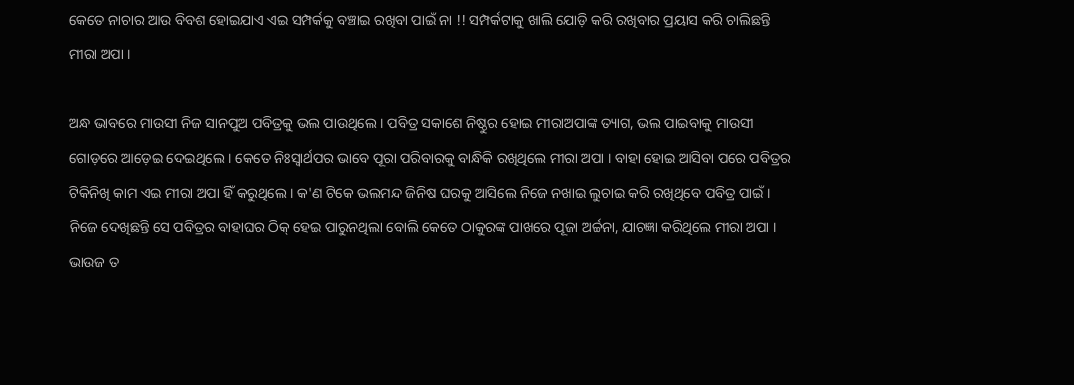କେତେ ନାଚାର ଆଉ ବିବଶ ହୋଇଯାଏ ଏଇ ସମ୍ପର୍କକୁ ବଞ୍ଚାଇ ରଖିବା ପାଇଁ ନା !! ସମ୍ପର୍କଟାକୁ ଖାଲି ଯୋଡ଼ି କରି ରଖିବାର ପ୍ରୟାସ କରି ଚାଲିଛନ୍ତି ମୀରା ଅପା ।

ଅନ୍ଧ ଭାବରେ ମାଉସୀ ନିଜ ସାନପୁଅ ପବିତ୍ରକୁ ଭଲ ପାଉଥିଲେ । ପବିତ୍ର ସକାଶେ ନିଷ୍ଠୁର ହୋଇ ମୀରାଅପାଙ୍କ ତ୍ୟାଗ, ଭଲ ପାଇବାକୁ ମାଉସୀ ଗୋଡ଼ରେ ଆଡ଼େଇ ଦେଇଥିଲେ । କେତେ ନିଃସ୍ୱାର୍ଥପର ଭାବେ ପୂରା ପରିବାରକୁ ବାନ୍ଧିକି ରଖିଥିଲେ ମୀରା ଅପା । ବାହା ହୋଇ ଆସିବା ପରେ ପବିତ୍ରର ଟିକିନିଖି କାମ ଏଇ ମୀରା ଅପା ହିଁ କରୁଥିଲେ । କ'ଣ ଟିକେ ଭଲମନ୍ଦ ଜିନିଷ ଘରକୁ ଆସିଲେ ନିଜେ ନଖାଇ ଲୁଚାଇ କରି ରଖିଥିବେ ପବିତ୍ର ପାଇଁ । ନିଜେ ଦେଖିଛନ୍ତି ସେ ପବିତ୍ରର ବାହାଘର ଠିକ୍ ହେଇ ପାରୁନଥିଲା ବୋଲି କେତେ ଠାକୁରଙ୍କ ପାଖରେ ପୂଜା ଅର୍ଚ୍ଚନା, ଯାଚଜ୍ଞା କରିଥିଲେ ମୀରା ଅପା । ଭାଉଜ ତ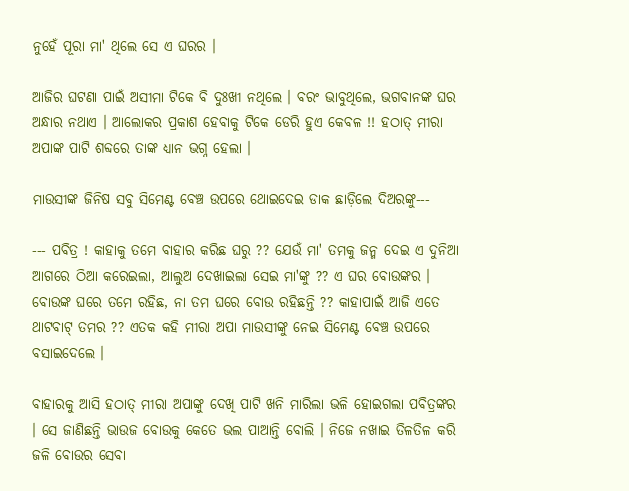ନୁହେଁ ପୂରା ମା' ଥିଲେ ସେ ଏ ଘରର ।

ଆଜିର ଘଟଣା ପାଇଁ ଅସୀମା ଟିକେ ବି ଦୁଃଖୀ ନଥିଲେ । ବରଂ ଭାବୁଥିଲେ, ଭଗବାନଙ୍କ ଘର ଅନ୍ଧାର ନଥାଏ । ଆଲୋକର ପ୍ରକାଶ ହେବାକୁ ଟିକେ ଡେରି ହୁଏ କେବଳ !! ହଠାତ୍ ମୀରା ଅପାଙ୍କ ପାଟି ଶବ୍ଦରେ ତାଙ୍କ ଧ୍ୟାନ ଭଗ୍ନ ହେଲା ।

ମାଉସୀଙ୍କ ଜିନିଷ ସବୁ ସିମେଣ୍ଟ ବେଞ୍ଚ ଉପରେ ଥୋଇଦେଇ ଡାକ ଛାଡ଼ିଲେ ଦିଅରଙ୍କୁ---

--- ପବିତ୍ର ! କାହାକୁ ତମେ ବାହାର କରିଛ ଘରୁ ?? ଯେଉଁ ମା' ତମକୁ ଜନ୍ମ ଦେଇ ଏ ଦୁନିଆ ଆଗରେ ଠିଆ କରେଇଲା, ଆଲୁଅ ଦେଖାଇଲା ସେଇ ମା'ଙ୍କୁ ?? ଏ ଘର ବୋଉଙ୍କର । ବୋଉଙ୍କ ଘରେ ତମେ ରହିଛ, ନା ତମ ଘରେ ବୋଉ ରହିଛନ୍ତି ?? କାହାପାଇଁ ଆଜି ଏତେ ଥାଟବାଟ୍ ତମର ?? ଏତକ କହି ମୀରା ଅପା ମାଉସୀଙ୍କୁ ନେଇ ସିମେଣ୍ଟ ବେଞ୍ଚ ଉପରେ ବସାଇଦେଲେ ।

ବାହାରକୁ ଆସି ହଠାତ୍ ମୀରା ଅପାଙ୍କୁ ଦେଖି ପାଟି ଖନି ମାରିଲା ଭଳି ହୋଇଗଲା ପବିତ୍ରଙ୍କର । ସେ ଜାଣିଛନ୍ତି ଭାଉଜ ବୋଉକୁ କେତେ ଭଲ ପାଆନ୍ତି ବୋଲି । ନିଜେ ନଖାଇ ତିଳତିଳ କରି ଜଳି ବୋଉର ସେବା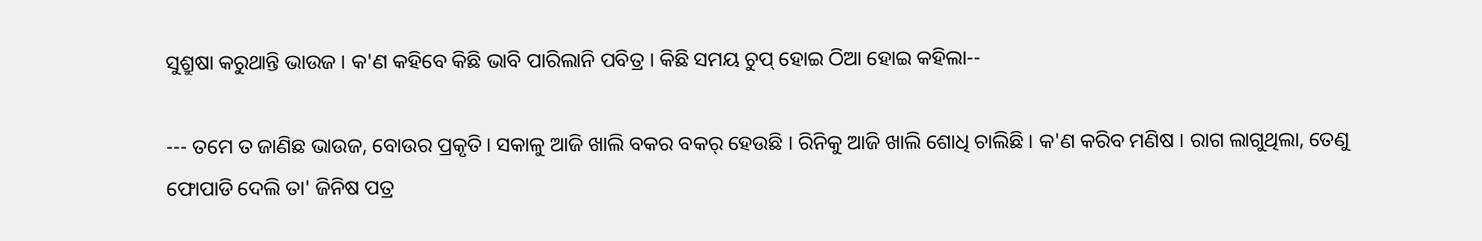ସୁଶ୍ରୁଷା କରୁଥାନ୍ତି ଭାଉଜ । କ'ଣ କହିବେ କିଛି ଭାବି ପାରିଲାନି ପବିତ୍ର । କିଛି ସମୟ ଚୁପ୍ ହୋଇ ଠିଆ ହୋଇ କହିଲା--

--- ତମେ ତ ଜାଣିଛ ଭାଉଜ, ବୋଉର ପ୍ରକୃତି । ସକାଳୁ ଆଜି ଖାଲି ବକର ବକର୍ ହେଉଛି । ରିନିକୁ ଆଜି ଖାଲି ଶୋଧି ଚାଲିଛି । କ'ଣ କରିବ ମଣିଷ । ରାଗ ଲାଗୁଥିଲା, ତେଣୁ ଫୋପାଡି ଦେଲି ତା' ଜିନିଷ ପତ୍ର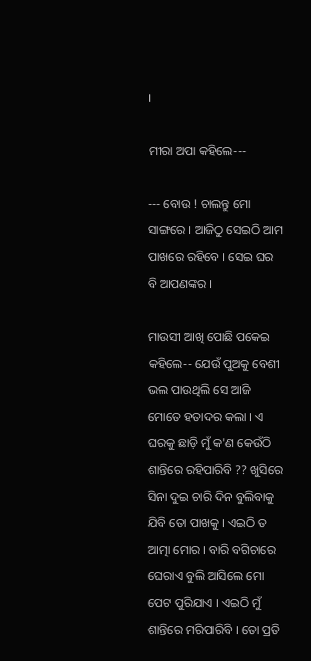।

ମୀରା ଅପା କହିଲେ---

--- ବୋଉ ! ଚାଲନ୍ତୁ ମୋ ସାଙ୍ଗରେ । ଆଜିଠୁ ସେଇଠି ଆମ ପାଖରେ ରହିବେ । ସେଇ ଘର ବି ଆପଣଙ୍କର ।

ମାଉସୀ ଆଖି ପୋଛି ପକେଇ କହିଲେ-- ଯେଉଁ ପୁଅକୁ ବେଶୀ ଭଲ ପାଉଥିଲି ସେ ଆଜି ମୋତେ ହତାଦର କଲା । ଏ ଘରକୁ ଛାଡ଼ି ମୁଁ କ'ଣ କେଉଁଠି ଶାନ୍ତିରେ ରହିପାରିବି ?? ଖୁସିରେ ସିନା ଦୁଇ ଚାରି ଦିନ ବୁଲିବାକୁ ଯିବି ତୋ ପାଖକୁ । ଏଇଠି ତ ଆତ୍ମା ମୋର । ବାରି ବଗିଚାରେ ଘେରାଏ ବୁଲି ଆସିଲେ ମୋ ପେଟ ପୁରିଯାଏ । ଏଇଠି ମୁଁ ଶାନ୍ତିରେ ମରିପାରିବି । ତୋ ପ୍ରତି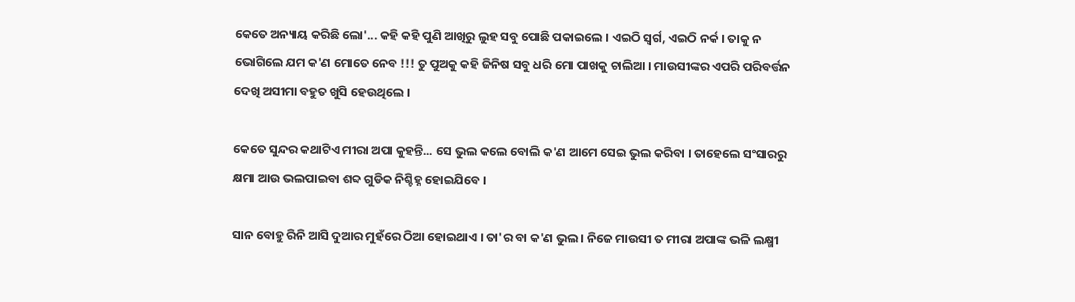କେତେ ଅନ୍ୟାୟ କରିଛି ଲୋ'... କହି କହି ପୁଣି ଆଖିରୁ ଲୁହ ସବୁ ପୋଛି ପକାଇଲେ । ଏଇଠି ସ୍ୱର୍ଗ, ଏଇଠି ନର୍କ । ତାକୁ ନ ଭୋଗିଲେ ଯମ କ'ଣ ମୋତେ ନେବ !!! ତୁ ପୁଅକୁ କହି ଜିନିଷ ସବୁ ଧରି ମୋ ପାଖକୁ ଚାଲିଆ । ମାଉସୀଙ୍କର ଏପରି ପରିବର୍ତ୍ତନ ଦେଖି ଅସୀମା ବହୁତ ଖୁସି ହେଉଥିଲେ ।

କେତେ ସୁନ୍ଦର କଥାଟିଏ ମୀରା ଅପା କୁହନ୍ତି... ସେ ଭୁଲ କଲେ ବୋଲି କ'ଣ ଆମେ ସେଇ ଭୁଲ କରିବା । ତାହେଲେ ସଂସାରରୁ କ୍ଷମା ଆଉ ଭଲପାଇବା ଶବ୍ଦ ଗୁଡିକ ନିଶ୍ଚିହ୍ନ ହୋଇଯିବେ ।

ସାନ ବୋହୁ ରିନି ଆସି ଦୁଆର ମୁହଁରେ ଠିଆ ହୋଇଥାଏ । ତା'ର ବା କ'ଣ ଭୁଲ । ନିଜେ ମାଉସୀ ତ ମୀରା ଅପାଙ୍କ ଭଳି ଲକ୍ଷ୍ମୀ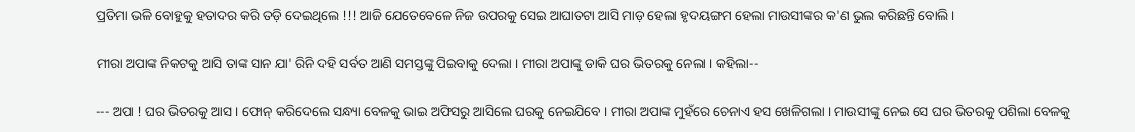ପ୍ରତିମା ଭଳି ବୋହୁକୁ ହତାଦର କରି ତଡ଼ି ଦେଇଥିଲେ !!! ଆଜି ଯେତେବେଳେ ନିଜ ଉପରକୁ ସେଇ ଆଘାତଟା ଆସି ମାଡ଼ ହେଲା ହୃଦୟଙ୍ଗମ ହେଲା ମାଉସୀଙ୍କର କ'ଣ ଭୁଲ କରିଛନ୍ତି ବୋଲି ।

ମୀରା ଅପାଙ୍କ ନିକଟକୁ ଆସି ତାଙ୍କ ସାନ ଯା' ରିନି ଦହି ସର୍ବତ ଆଣି ସମସ୍ତଙ୍କୁ ପିଇବାକୁ ଦେଲା । ମୀରା ଅପାଙ୍କୁ ଡାକି ଘର ଭିତରକୁ ନେଲା । କହିଲା--

--- ଅପା ! ଘର ଭିତରକୁ ଆସ । ଫୋନ୍ କରିଦେଲେ ସନ୍ଧ୍ୟା ବେଳକୁ ଭାଇ ଅଫିସରୁ ଆସିଲେ ଘରକୁ ନେଇଯିବେ । ମୀରା ଅପାଙ୍କ ମୁହଁରେ ଚେନାଏ ହସ ଖେଳିଗଲା । ମାଉସୀଙ୍କୁ ନେଇ ସେ ଘର ଭିତରକୁ ପଶିଲା ବେଳକୁ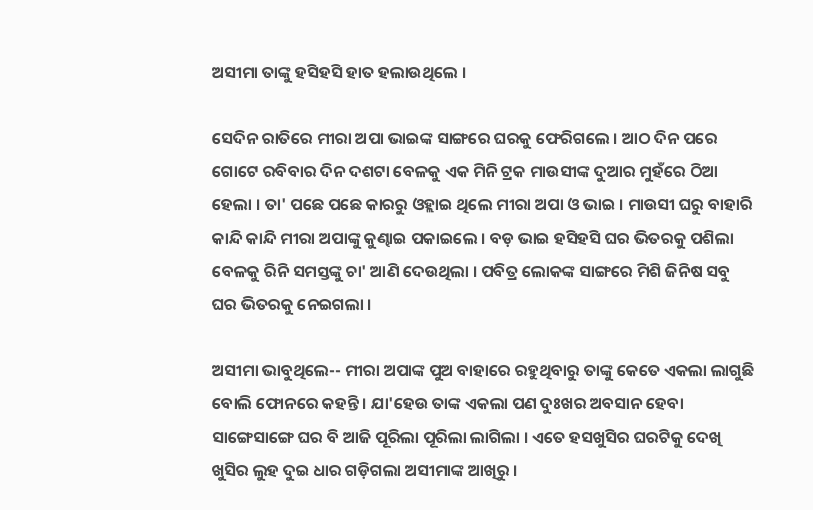ଅସୀମା ତାଙ୍କୁ ହସିହସି ହାତ ହଲାଉଥିଲେ ।

ସେଦିନ ରାତିରେ ମୀରା ଅପା ଭାଇଙ୍କ ସାଙ୍ଗରେ ଘରକୁ ଫେରିଗଲେ । ଆଠ ଦିନ ପରେ ଗୋଟେ ରବିବାର ଦିନ ଦଶଟା ବେଳକୁ ଏକ ମିନି ଟ୍ରକ ମାଉସୀଙ୍କ ଦୁଆର ମୁହଁରେ ଠିଆ ହେଲା । ତା' ପଛେ ପଛେ କାରରୁ ଓହ୍ଲାଇ ଥିଲେ ମୀରା ଅପା ଓ ଭାଇ । ମାଉସୀ ଘରୁ ବାହାରି କାନ୍ଦି କାନ୍ଦି ମୀରା ଅପାଙ୍କୁ କୁଣ୍ଢାଇ ପକାଇଲେ । ବଡ଼ ଭାଇ ହସିହସି ଘର ଭିତରକୁ ପଶିଲା ବେଳକୁ ରିନି ସମସ୍ତଙ୍କୁ ଚା' ଆଣି ଦେଉଥିଲା । ପବିତ୍ର ଲୋକଙ୍କ ସାଙ୍ଗରେ ମିଶି ଜିନିଷ ସବୁ ଘର ଭିତରକୁ ନେଇଗଲା ।

ଅସୀମା ଭାବୁଥିଲେ-- ମୀରା ଅପାଙ୍କ ପୁଅ ବାହାରେ ରହୁଥିବାରୁ ତାଙ୍କୁ କେତେ ଏକଲା ଲାଗୁଛି ବୋଲି ଫୋନରେ କହନ୍ତି । ଯା'ହେଉ ତାଙ୍କ ଏକଲା ପଣ ଦୁଃଖର ଅବସାନ ହେବା ସାଙ୍ଗେସାଙ୍ଗେ ଘର ବି ଆଜି ପୂରିଲା ପୂରିଲା ଲାଗିଲା । ଏତେ ହସଖୁସିର ଘରଟିକୁ ଦେଖି ଖୁସିର ଲୁହ ଦୁଇ ଧାର ଗଡ଼ିଗଲା ଅସୀମାଙ୍କ ଆଖିରୁ ।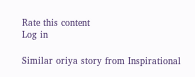Rate this content
Log in

Similar oriya story from Inspirational